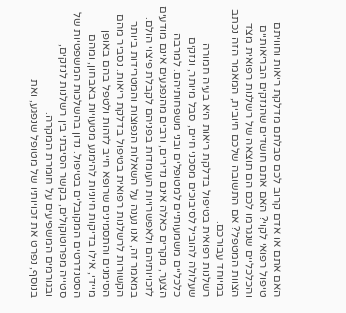האם אתם או אדם קרוב לכם סבלתם מדלקת ריאות וחוויתם טיפול רפואי לקוי? האם אתם חושדים שהנזקים הבריאותיים והכלכליים שנגרמו לכם הם תוצאה של רשלנות רפואית מצד הצוות המטפל? אם התשובה שלכם חיובית, המאמר הזה נכתב במיוחד עבורכם.
רשלנות רפואית בטיפול בדלקת ריאות היא בעיה חמורה שעלולה להוביל לסיבוכים מסכני חיים, סבל מיותר, ונזקים כלכליים משמעותיים למטופלים ובני משפחותיהם. למרבה הצער, מקרים כאלה אינם נדירים, ורבים מהנפגעים אינם מודעים לזכויותיהם ולאפשרויות העומדות בפניהם לקבלת פיצוי הולם.
במאמר זה, אנו נענה על השאלות הנפוצות והמטרידות ביותר הקשורות לרשלנות רפואית בטיפול בדלקת ריאות. נסביר מהם הסימנים והתסמינים שרופא חייב לזהות ולטפל בהם באופן מיידי, אילו בדיקות חיוניות להימנע מטעויות באבחון, ומהם הסטנדרטים המקובלים בטיפול. נדון בהשלכות המשפטיות של סטייה מפרוטוקולים, בקשר הסיבתי בין רשלנות לנזקים, ובגורמים המשפיעים על חומרת המקרה.
בנוסף, נפרט את זכויותיו של מטופל שנפגע, ואת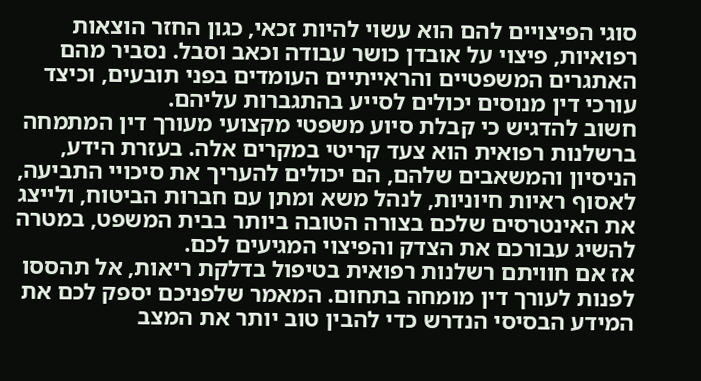סוגי הפיצויים להם הוא עשוי להיות זכאי, כגון החזר הוצאות רפואיות, פיצוי על אובדן כושר עבודה וכאב וסבל. נסביר מהם האתגרים המשפטיים והראייתיים העומדים בפני תובעים, וכיצד עורכי דין מנוסים יכולים לסייע בהתגברות עליהם.
חשוב להדגיש כי קבלת סיוע משפטי מקצועי מעורך דין המתמחה ברשלנות רפואית הוא צעד קריטי במקרים אלה. בעזרת הידע, הניסיון והמשאבים שלהם, הם יכולים להעריך את סיכויי התביעה, לאסוף ראיות חיוניות, לנהל משא ומתן עם חברות הביטוח, ולייצג את האינטרסים שלכם בצורה הטובה ביותר בבית המשפט, במטרה להשיג עבורכם את הצדק והפיצוי המגיעים לכם.
אז אם חוויתם רשלנות רפואית בטיפול בדלקת ריאות, אל תהססו לפנות לעורך דין מומחה בתחום. המאמר שלפניכם יספק לכם את המידע הבסיסי הנדרש כדי להבין טוב יותר את המצב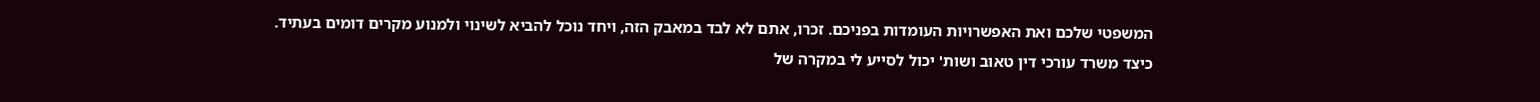המשפטי שלכם ואת האפשרויות העומדות בפניכם. זכרו, אתם לא לבד במאבק הזה, ויחד נוכל להביא לשינוי ולמנוע מקרים דומים בעתיד.
כיצד משרד עורכי דין טאוב ושות' יכול לסייע לי במקרה של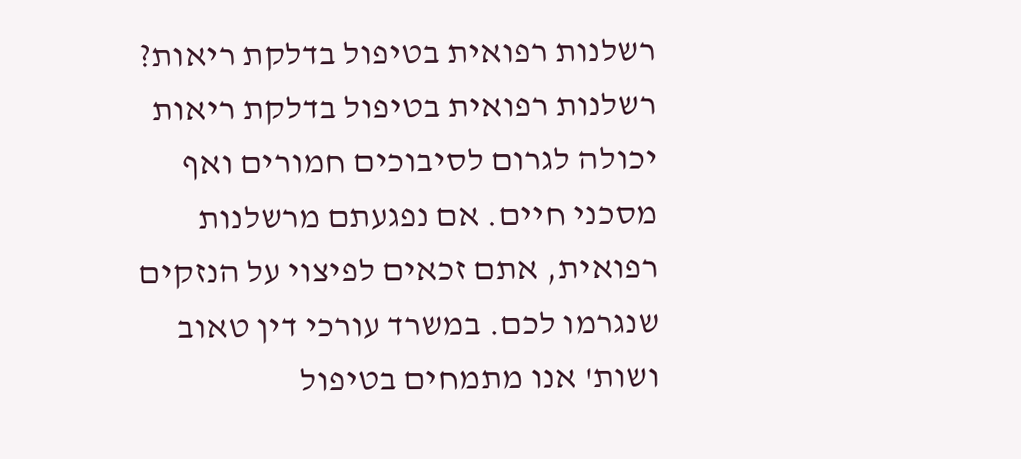רשלנות רפואית בטיפול בדלקת ריאות?
רשלנות רפואית בטיפול בדלקת ריאות יכולה לגרום לסיבוכים חמורים ואף מסכני חיים. אם נפגעתם מרשלנות רפואית, אתם זכאים לפיצוי על הנזקים שנגרמו לכם. במשרד עורכי דין טאוב ושות' אנו מתמחים בטיפול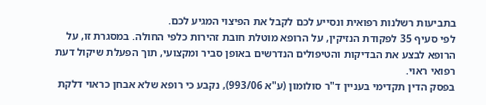בתביעות רשלנות רפואית ונסייע לכם לקבל את הפיצוי המגיע לכם.
לפי סעיף 35 לפקודת הנזיקין, על הרופא מוטלת חובת זהירות כלפי החולה. במסגרת זו, על הרופא לבצע את הבדיקות והטיפולים הנדרשים באופן סביר ומקצועי, תוך הפעלת שיקול דעת רפואי ראוי.
בפסק הדין תקדימי בעניין ד"ר סולומון (ע"א 993/06), נקבע כי רופא שלא אבחן כראוי דלקת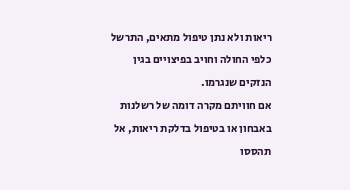ריאות ולא נתן טיפול מתאים, התרשל כלפי החולה וחויב בפיצויים בגין הנזקים שנגרמו.
אם חוויתם מקרה דומה של רשלנות באבחון או בטיפול בדלקת ריאות, אל תהססו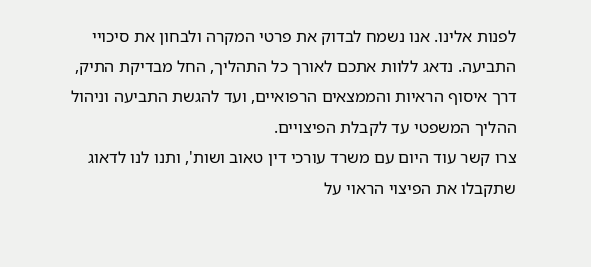לפנות אלינו. אנו נשמח לבדוק את פרטי המקרה ולבחון את סיכויי התביעה. נדאג ללוות אתכם לאורך כל התהליך, החל מבדיקת התיק, דרך איסוף הראיות והממצאים הרפואיים, ועד להגשת התביעה וניהול ההליך המשפטי עד לקבלת הפיצויים.
צרו קשר עוד היום עם משרד עורכי דין טאוב ושות', ותנו לנו לדאוג שתקבלו את הפיצוי הראוי על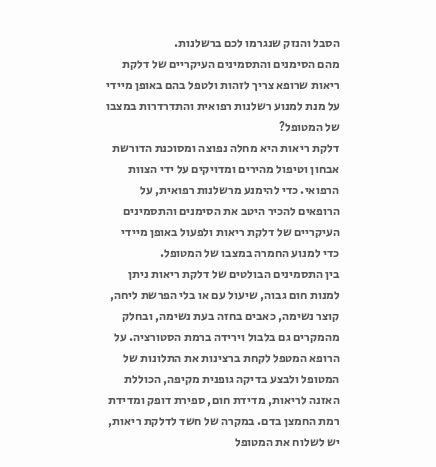הסבל והנזק שנגרמו לכם ברשלנות.
מהם הסימנים והתסמינים העיקריים של דלקת ריאות שרופא צריך לזהות ולטפל בהם באופן מיידי על מנת למנוע רשלנות רפואית והתדרדרות במצבו של המטופל?
דלקת ריאות היא מחלה נפוצה ומסוכנת הדורשת אבחון וטיפול מהירים ומדויקים על ידי הצוות הרפואי. כדי להימנע מרשלנות רפואית, על הרופאים להכיר היטב את הסימנים והתסמינים העיקריים של דלקת ריאות ולפעול באופן מיידי כדי למנוע החמרה במצבו של המטופל.
בין התסמינים הבולטים של דלקת ריאות ניתן למנות חום גבוה, שיעול עם או בלי הפרשת ליחה, קוצר נשימה, כאבים בחזה בעת נשימה, ובחלק מהמקרים גם בלבול וירידה ברמת הסטורציה. על הרופא המטפל לקחת ברצינות את התלונות של המטופל ולבצע בדיקה גופנית מקיפה, הכוללת האזנה לריאות, מדידת חום, ספירת דופק ומדידת רמת החמצן בדם. במקרה של חשד לדלקת ריאות, יש לשלוח את המטופל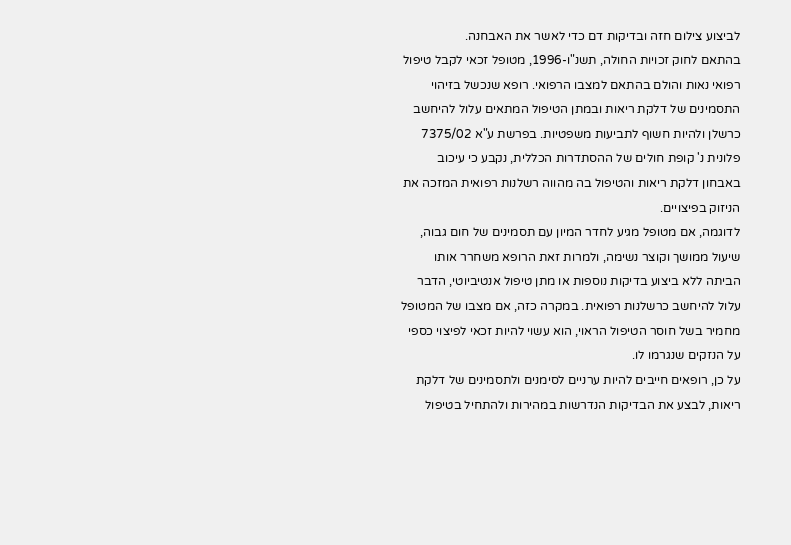לביצוע צילום חזה ובדיקות דם כדי לאשר את האבחנה.
בהתאם לחוק זכויות החולה, תשנ"ו-1996, מטופל זכאי לקבל טיפול רפואי נאות והולם בהתאם למצבו הרפואי. רופא שנכשל בזיהוי התסמינים של דלקת ריאות ובמתן הטיפול המתאים עלול להיחשב כרשלן ולהיות חשוף לתביעות משפטיות. בפרשת ע"א 7375/02 פלונית נ' קופת חולים של ההסתדרות הכללית, נקבע כי עיכוב באבחון דלקת ריאות והטיפול בה מהווה רשלנות רפואית המזכה את הניזוק בפיצויים.
לדוגמה, אם מטופל מגיע לחדר המיון עם תסמינים של חום גבוה, שיעול ממושך וקוצר נשימה, ולמרות זאת הרופא משחרר אותו הביתה ללא ביצוע בדיקות נוספות או מתן טיפול אנטיביוטי, הדבר עלול להיחשב כרשלנות רפואית. במקרה כזה, אם מצבו של המטופל מחמיר בשל חוסר הטיפול הראוי, הוא עשוי להיות זכאי לפיצוי כספי על הנזקים שנגרמו לו.
על כן, רופאים חייבים להיות ערניים לסימנים ולתסמינים של דלקת ריאות, לבצע את הבדיקות הנדרשות במהירות ולהתחיל בטיפול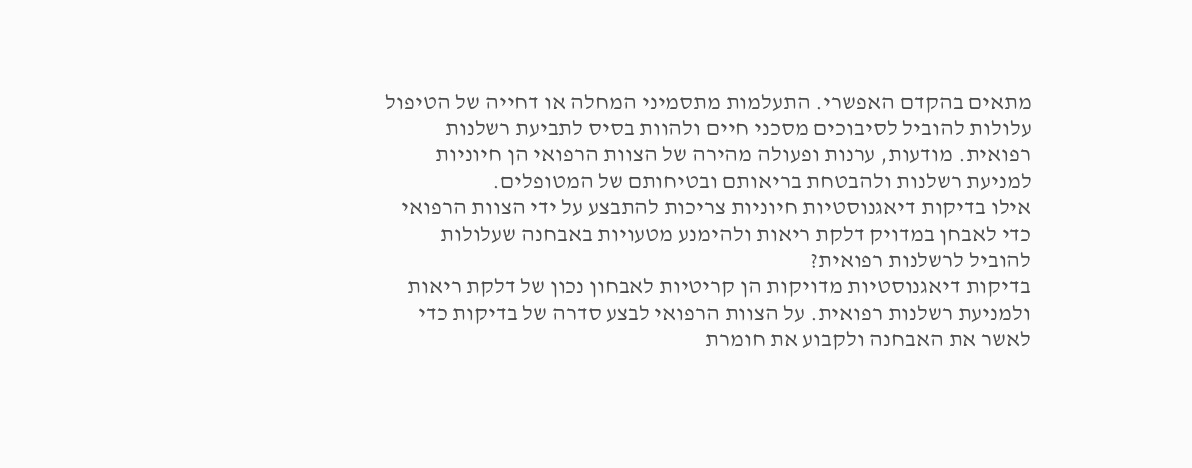מתאים בהקדם האפשרי. התעלמות מתסמיני המחלה או דחייה של הטיפול עלולות להוביל לסיבוכים מסכני חיים ולהוות בסיס לתביעת רשלנות רפואית. מודעות, ערנות ופעולה מהירה של הצוות הרפואי הן חיוניות למניעת רשלנות ולהבטחת בריאותם ובטיחותם של המטופלים.
אילו בדיקות דיאגנוסטיות חיוניות צריכות להתבצע על ידי הצוות הרפואי כדי לאבחן במדויק דלקת ריאות ולהימנע מטעויות באבחנה שעלולות להוביל לרשלנות רפואית?
בדיקות דיאגנוסטיות מדויקות הן קריטיות לאבחון נכון של דלקת ריאות ולמניעת רשלנות רפואית. על הצוות הרפואי לבצע סדרה של בדיקות כדי לאשר את האבחנה ולקבוע את חומרת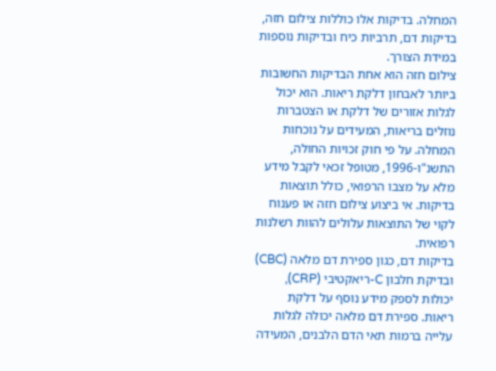המחלה. בדיקות אלו כוללות צילום חזה, בדיקות דם, תרביות כיח ובדיקות נוספות במידת הצורך.
צילום חזה הוא אחת הבדיקות החשובות ביותר לאבחון דלקת ריאות. הוא יכול לגלות אזורים של דלקת או הצטברות נוזלים בריאות, המעידים על נוכחות המחלה. על פי חוק זכויות החולה, התשנ"ו-1996, מטופל זכאי לקבל מידע מלא על מצבו הרפואי, כולל תוצאות בדיקות. אי ביצוע צילום חזה או פענוח לקוי של התוצאות עלולים להוות רשלנות רפואית.
בדיקות דם, כגון ספירת דם מלאה (CBC) ובדיקת חלבון C-ריאקטיבי (CRP), יכולות לספק מידע נוסף על דלקת ריאות. ספירת דם מלאה יכולה לגלות עלייה ברמות תאי הדם הלבנים, המעידה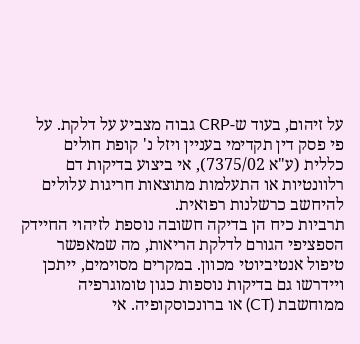על זיהום, בעוד ש-CRP גבוה מצביע על דלקת. על פי פסק דין תקדימי בעניין ויזל נ' קופת חולים כללית (ע"א 7375/02), אי ביצוע בדיקות דם רלוונטיות או התעלמות מתוצאות חריגות עלולים להיחשב כרשלנות רפואית.
תרביות כיח הן בדיקה חשובה נוספת לזיהוי החיידק הספציפי הגורם לדלקת הריאות, מה שמאפשר טיפול אנטיביוטי מכוון. במקרים מסוימים, ייתכן ויידרשו גם בדיקות נוספות כגון טומוגרפיה ממוחשבת (CT) או ברונכוסקופיה. אי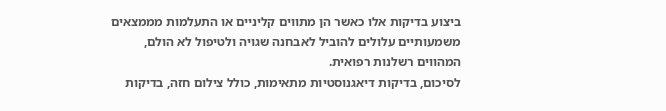ביצוע בדיקות אלו כאשר הן מתווים קליניים או התעלמות מממצאים משמעותיים עלולים להוביל לאבחנה שגויה ולטיפול לא הולם, המהווים רשלנות רפואית.
לסיכום, בדיקות דיאגנוסטיות מתאימות, כולל צילום חזה, בדיקות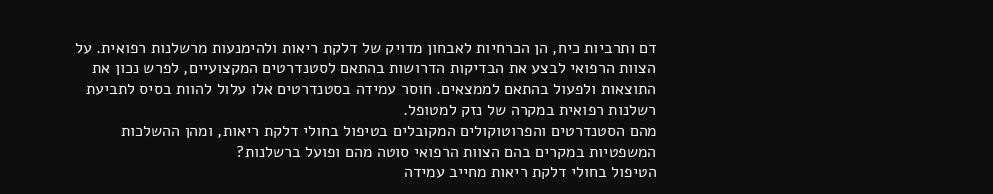דם ותרביות כיח, הן הכרחיות לאבחון מדויק של דלקת ריאות ולהימנעות מרשלנות רפואית. על הצוות הרפואי לבצע את הבדיקות הדרושות בהתאם לסטנדרטים המקצועיים, לפרש נכון את התוצאות ולפעול בהתאם לממצאים. חוסר עמידה בסטנדרטים אלו עלול להוות בסיס לתביעת רשלנות רפואית במקרה של נזק למטופל.
מהם הסטנדרטים והפרוטוקולים המקובלים בטיפול בחולי דלקת ריאות, ומהן ההשלכות המשפטיות במקרים בהם הצוות הרפואי סוטה מהם ופועל ברשלנות?
הטיפול בחולי דלקת ריאות מחייב עמידה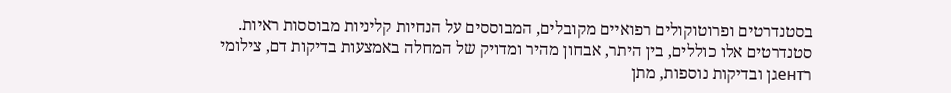בסטנדרטים ופרוטוקולים רפואיים מקובלים, המבוססים על הנחיות קליניות מבוססות ראיות. סטנדרטים אלו כוללים, בין היתר, אבחון מהיר ומדויק של המחלה באמצעות בדיקות דם, צילומי רентגן ובדיקות נוספות, מתן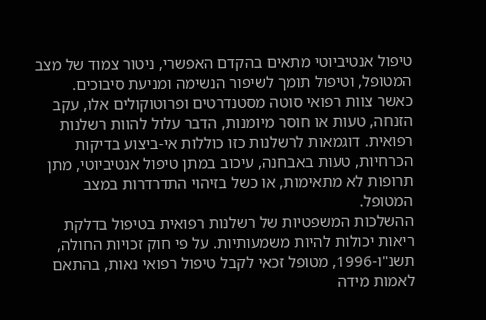טיפול אנטיביוטי מתאים בהקדם האפשרי, ניטור צמוד של מצב המטופל, וטיפול תומך לשיפור הנשימה ומניעת סיבוכים.
כאשר צוות רפואי סוטה מסטנדרטים ופרוטוקולים אלו, עקב הזנחה, טעות או חוסר מיומנות, הדבר עלול להוות רשלנות רפואית. דוגמאות לרשלנות כזו כוללות אי-ביצוע בדיקות הכרחיות, טעות באבחנה, עיכוב במתן טיפול אנטיביוטי, מתן תרופות לא מתאימות, או כשל בזיהוי התדרדרות במצב המטופל.
ההשלכות המשפטיות של רשלנות רפואית בטיפול בדלקת ריאות יכולות להיות משמעותיות. על פי חוק זכויות החולה, תשנ"ו-1996, מטופל זכאי לקבל טיפול רפואי נאות, בהתאם לאמות מידה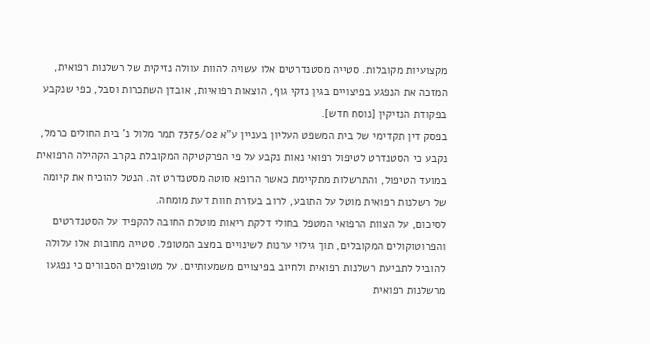מקצועיות מקובלות. סטייה מסטנדרטים אלו עשויה להוות עוולה נזיקית של רשלנות רפואית, המזכה את הנפגע בפיצויים בגין נזקי גוף, הוצאות רפואיות, אובדן השתכרות וסבל, כפי שנקבע בפקודת הנזיקין [נוסח חדש].
בפסק דין תקדימי של בית המשפט העליון בעניין ע"א 7375/02 תמר מלול נ' בית החולים כרמל, נקבע כי הסטנדרט לטיפול רפואי נאות נקבע על פי הפרקטיקה המקובלת בקרב הקהילה הרפואית במועד הטיפול, והתרשלות מתקיימת כאשר הרופא סוטה מסטנדרט זה. הנטל להוכיח את קיומה של רשלנות רפואית מוטל על התובע, לרוב בעזרת חוות דעת מומחה.
לסיכום, על הצוות הרפואי המטפל בחולי דלקת ריאות מוטלת החובה להקפיד על הסטנדרטים והפרוטוקולים המקובלים, תוך גילוי ערנות לשינויים במצב המטופל. סטייה מחובות אלו עלולה להוביל לתביעת רשלנות רפואית ולחיוב בפיצויים משמעותיים. על מטופלים הסבורים כי נפגעו מרשלנות רפואית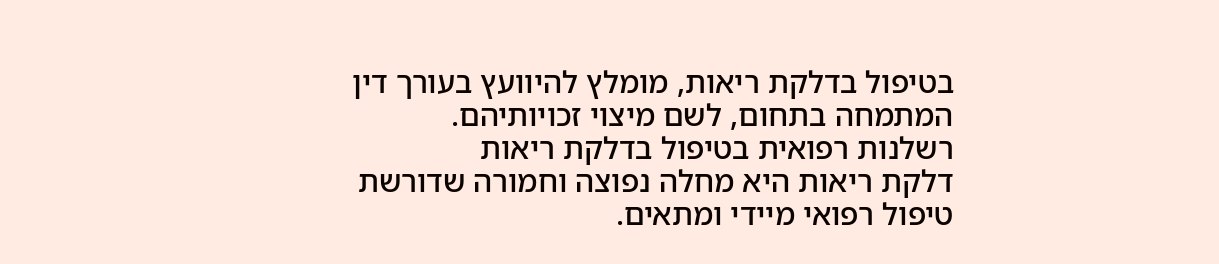בטיפול בדלקת ריאות, מומלץ להיוועץ בעורך דין המתמחה בתחום, לשם מיצוי זכויותיהם.
רשלנות רפואית בטיפול בדלקת ריאות
דלקת ריאות היא מחלה נפוצה וחמורה שדורשת טיפול רפואי מיידי ומתאים.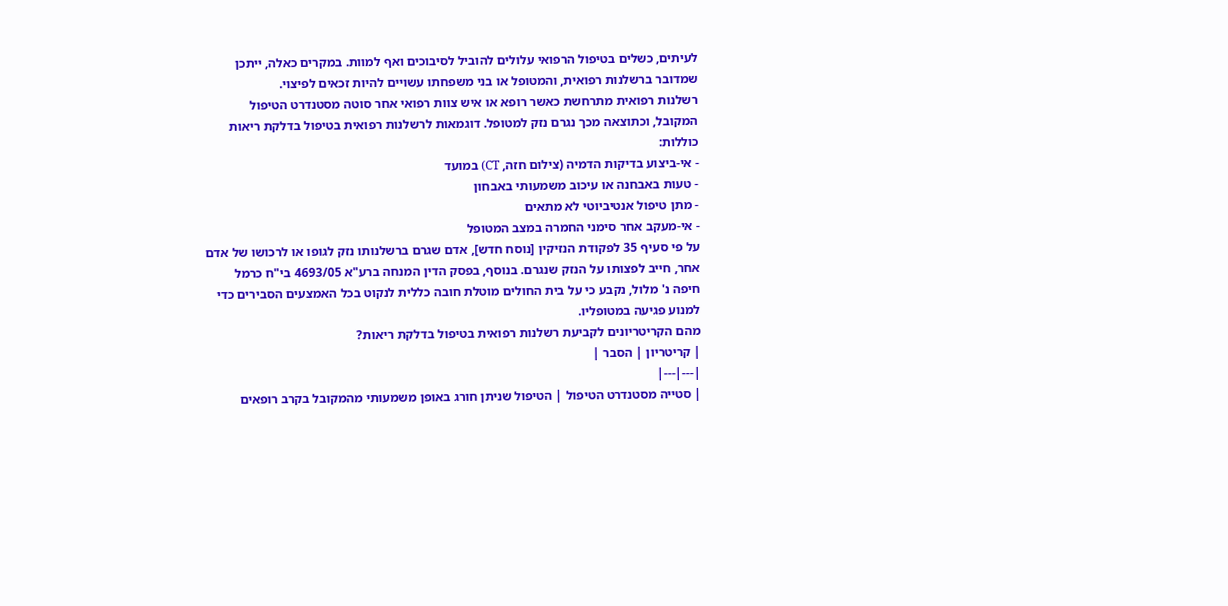לעיתים, כשלים בטיפול הרפואי עלולים להוביל לסיבוכים ואף למוות. במקרים כאלה, ייתכן שמדובר ברשלנות רפואית, והמטופל או בני משפחתו עשויים להיות זכאים לפיצוי.
רשלנות רפואית מתרחשת כאשר רופא או איש צוות רפואי אחר סוטה מסטנדרט הטיפול המקובל, וכתוצאה מכך נגרם נזק למטופל. דוגמאות לרשלנות רפואית בטיפול בדלקת ריאות כוללות:
- אי-ביצוע בדיקות הדמיה (צילום חזה, CT) במועד
- טעות באבחנה או עיכוב משמעותי באבחון
- מתן טיפול אנטיביוטי לא מתאים
- אי-מעקב אחר סימני החמרה במצב המטופל
על פי סעיף 35 לפקודת הנזיקין [נוסח חדש], אדם שגרם ברשלנותו נזק לגופו או לרכושו של אדם אחר, חייב לפצותו על הנזק שנגרם. בנוסף, בפסק הדין המנחה ברע"א 4693/05 בי"ח כרמל חיפה נ' מלול, נקבע כי על בית החולים מוטלת חובה כללית לנקוט בכל האמצעים הסבירים כדי למנוע פגיעה במטופליו.
מהם הקריטריונים לקביעת רשלנות רפואית בטיפול בדלקת ריאות?
| קריטריון | הסבר |
|---|---|
| סטייה מסטנדרט הטיפול | הטיפול שניתן חורג באופן משמעותי מהמקובל בקרב רופאים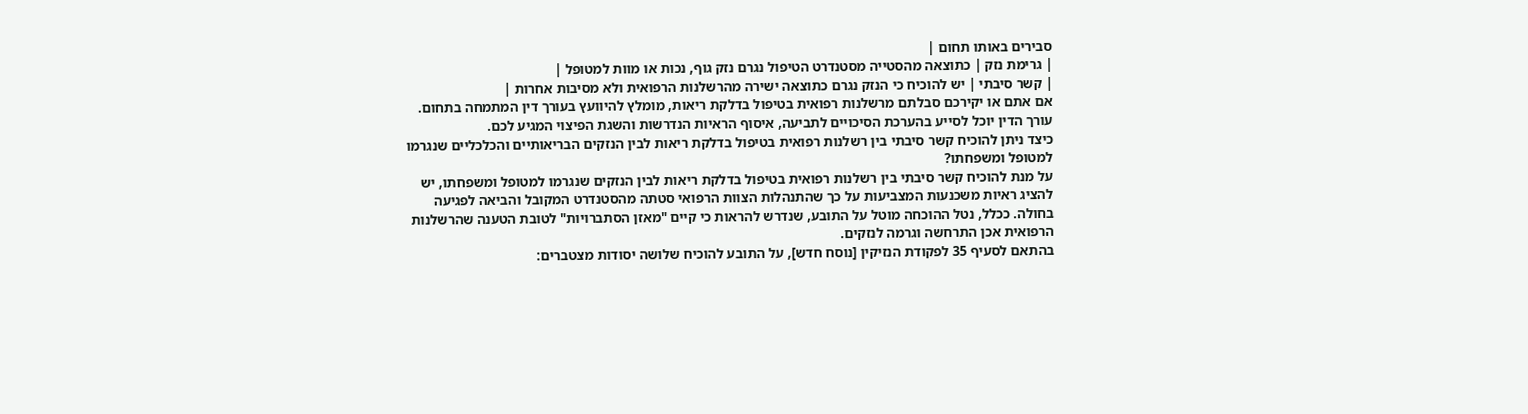סבירים באותו תחום |
| גרימת נזק | כתוצאה מהסטייה מסטנדרט הטיפול נגרם נזק גוף, נכות או מוות למטופל |
| קשר סיבתי | יש להוכיח כי הנזק נגרם כתוצאה ישירה מהרשלנות הרפואית ולא מסיבות אחרות |
אם אתם או יקירכם סבלתם מרשלנות רפואית בטיפול בדלקת ריאות, מומלץ להיוועץ בעורך דין המתמחה בתחום. עורך הדין יוכל לסייע בהערכת הסיכויים לתביעה, איסוף הראיות הנדרשות והשגת הפיצוי המגיע לכם.
כיצד ניתן להוכיח קשר סיבתי בין רשלנות רפואית בטיפול בדלקת ריאות לבין הנזקים הבריאותיים והכלכליים שנגרמו למטופל ומשפחתו?
על מנת להוכיח קשר סיבתי בין רשלנות רפואית בטיפול בדלקת ריאות לבין הנזקים שנגרמו למטופל ומשפחתו, יש להציג ראיות משכנעות המצביעות על כך שהתנהלות הצוות הרפואי סטתה מהסטנדרט המקובל והביאה לפגיעה בחולה. ככלל, נטל ההוכחה מוטל על התובע, שנדרש להראות כי קיים "מאזן הסתברויות" לטובת הטענה שהרשלנות הרפואית אכן התרחשה וגרמה לנזקים.
בהתאם לסעיף 35 לפקודת הנזיקין [נוסח חדש], על התובע להוכיח שלושה יסודות מצטברים: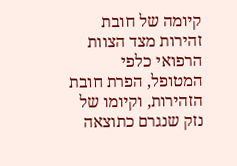קיומה של חובת זהירות מצד הצוות הרפואי כלפי המטופל, הפרת חובת הזהירות, וקיומו של נזק שנגרם כתוצאה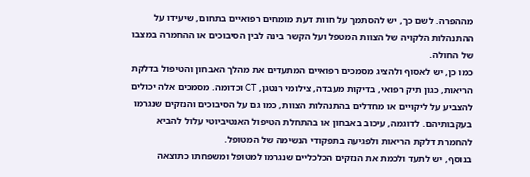מההפרה. לשם כך, יש להסתמך על חוות דעת מומחים רפואיים בתחום, שיעידו על ההתנהלות הלקויה של הצוות המטפל ועל הקשר בינה לבין הסיבוכים או ההחמרה במצבו של החולה.
כמו כן, יש לאסוף ולהציג מסמכים רפואיים המתעדים את מהלך האבחון והטיפול בדלקת הריאות, כגון תיק רפואי, בדיקות מעבדה, צילומי רנטגן, CT וכדומה. מסמכים אלה יכולים להצביע על ליקויים או מחדלים בהתנהלות הצוות, כמו גם על הסיבוכים והנזקים שנגרמו בעקבותיהם. לדוגמה, עיכוב באבחון או בהתחלת הטיפול האנטיביוטי עלול להביא להחמרת דלקת הריאות ולפגיעה בתפקודי הנשימה של המטופל.
בנוסף, יש לתעד ולכמת את הנזקים הכלכליים שנגרמו למטופל ומשפחתו כתוצאה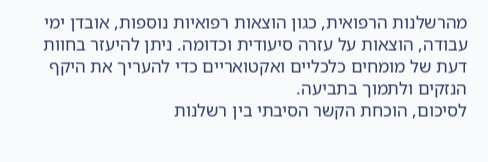מהרשלנות הרפואית, כגון הוצאות רפואיות נוספות, אובדן ימי עבודה, הוצאות על עזרה סיעודית וכדומה. ניתן להיעזר בחוות דעת של מומחים כלכליים ואקטואריים כדי להעריך את היקף הנזקים ולתמוך בתביעה.
לסיכום, הוכחת הקשר הסיבתי בין רשלנות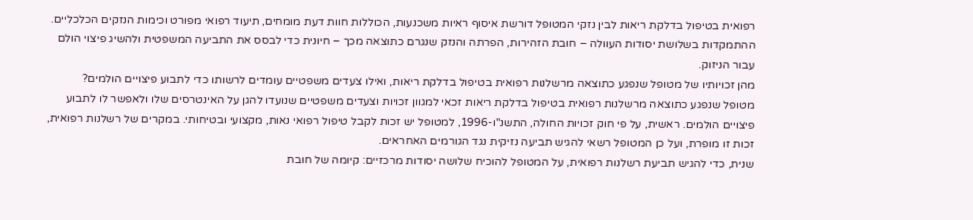רפואית בטיפול בדלקת ריאות לבין נזקי המטופל דורשת איסוף ראיות משכנעות, הכוללות חוות דעת מומחים, תיעוד רפואי מפורט וכימות הנזקים הכלכליים. ההתמקדות בשלושת יסודות העוולה – חובת הזהירות, הפרתה והנזק שנגרם כתוצאה מכך – חיונית כדי לבסס את התביעה המשפטית ולהשיג פיצוי הולם עבור הניזוק.
מהן זכויותיו של מטופל שנפגע כתוצאה מרשלנות רפואית בטיפול בדלקת ריאות, ואילו צעדים משפטיים עומדים לרשותו כדי לתבוע פיצויים הולמים?
מטופל שנפגע כתוצאה מרשלנות רפואית בטיפול בדלקת ריאות זכאי למגוון זכויות וצעדים משפטיים שנועדו להגן על האינטרסים שלו ולאפשר לו לתבוע פיצויים הולמים. ראשית, על פי חוק זכויות החולה, התשנ"ו-1996, למטופל יש זכות לקבל טיפול רפואי נאות, מקצועי ובטיחותי. במקרים של רשלנות רפואית, זכות זו מופרת, ועל כן המטופל רשאי להגיש תביעה נזיקית נגד הגורמים האחראים.
שנית, כדי להגיש תביעת רשלנות רפואית, על המטופל להוכיח שלושה יסודות מרכזיים: קיומה של חובת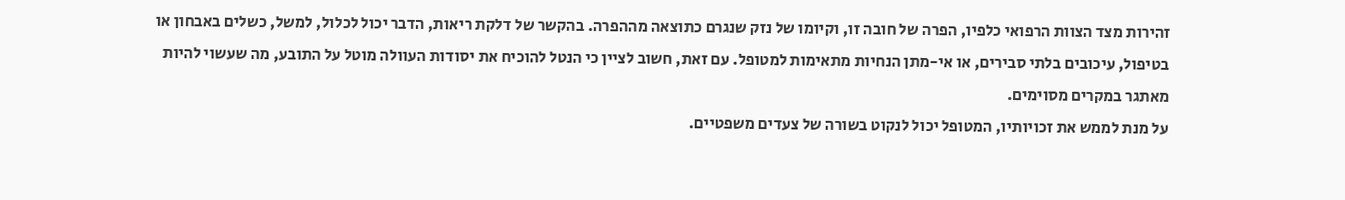זהירות מצד הצוות הרפואי כלפיו, הפרה של חובה זו, וקיומו של נזק שנגרם כתוצאה מההפרה. בהקשר של דלקת ריאות, הדבר יכול לכלול, למשל, כשלים באבחון או בטיפול, עיכובים בלתי סבירים, או אי-מתן הנחיות מתאימות למטופל. עם זאת, חשוב לציין כי הנטל להוכיח את יסודות העוולה מוטל על התובע, מה שעשוי להיות מאתגר במקרים מסוימים.
על מנת לממש את זכויותיו, המטופל יכול לנקוט בשורה של צעדים משפטיים.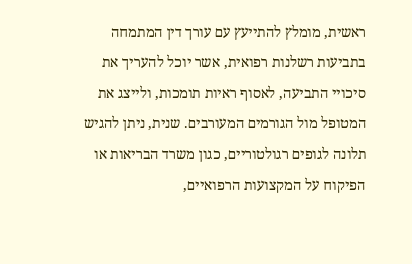ראשית, מומלץ להתייעץ עם עורך דין המתמחה בתביעות רשלנות רפואית, אשר יוכל להעריך את סיכויי התביעה, לאסוף ראיות תומכות, ולייצג את המטופל מול הגורמים המעורבים. שנית, ניתן להגיש תלונה לגופים רגולטוריים, כגון משרד הבריאות או הפיקוח על המקצועות הרפואיים,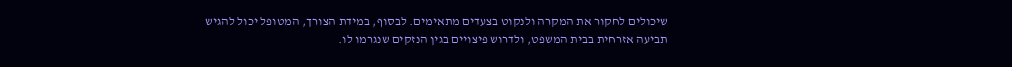שיכולים לחקור את המקרה ולנקוט בצעדים מתאימים. לבסוף, במידת הצורך, המטופל יכול להגיש תביעה אזרחית בבית המשפט, ולדרוש פיצויים בגין הנזקים שנגרמו לו.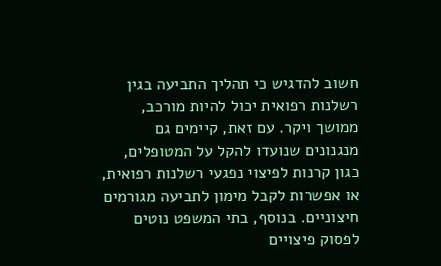חשוב להדגיש כי תהליך התביעה בגין רשלנות רפואית יכול להיות מורכב, ממושך ויקר. עם זאת, קיימים גם מנגנונים שנועדו להקל על המטופלים, כגון קרנות לפיצוי נפגעי רשלנות רפואית, או אפשרות לקבל מימון לתביעה מגורמים חיצוניים. בנוסף, בתי המשפט נוטים לפסוק פיצויים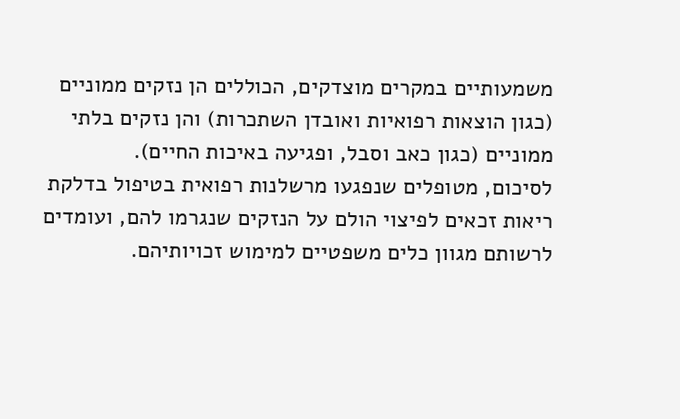משמעותיים במקרים מוצדקים, הכוללים הן נזקים ממוניים (כגון הוצאות רפואיות ואובדן השתכרות) והן נזקים בלתי ממוניים (כגון כאב וסבל, ופגיעה באיכות החיים).
לסיכום, מטופלים שנפגעו מרשלנות רפואית בטיפול בדלקת ריאות זכאים לפיצוי הולם על הנזקים שנגרמו להם, ועומדים לרשותם מגוון כלים משפטיים למימוש זכויותיהם.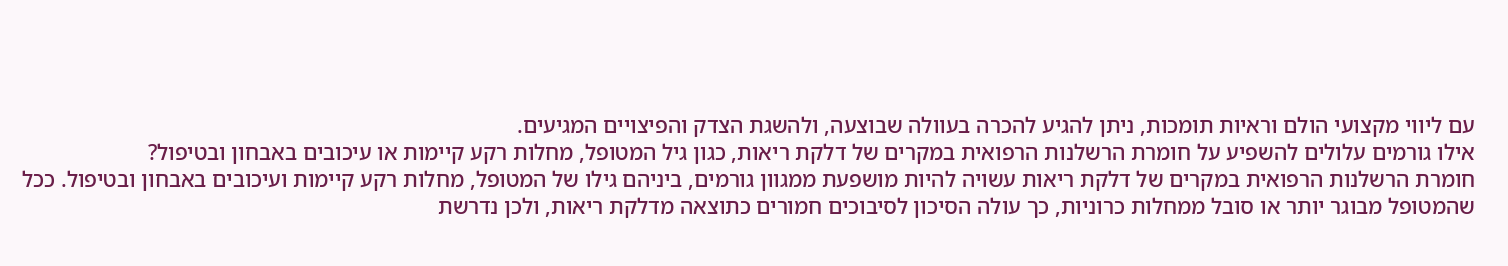עם ליווי מקצועי הולם וראיות תומכות, ניתן להגיע להכרה בעוולה שבוצעה, ולהשגת הצדק והפיצויים המגיעים.
אילו גורמים עלולים להשפיע על חומרת הרשלנות הרפואית במקרים של דלקת ריאות, כגון גיל המטופל, מחלות רקע קיימות או עיכובים באבחון ובטיפול?
חומרת הרשלנות הרפואית במקרים של דלקת ריאות עשויה להיות מושפעת ממגוון גורמים, ביניהם גילו של המטופל, מחלות רקע קיימות ועיכובים באבחון ובטיפול. ככל שהמטופל מבוגר יותר או סובל ממחלות כרוניות, כך עולה הסיכון לסיבוכים חמורים כתוצאה מדלקת ריאות, ולכן נדרשת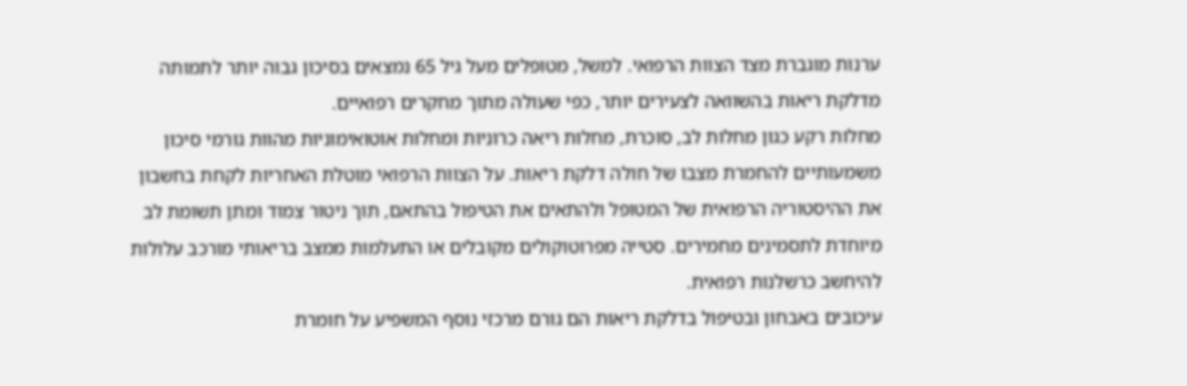ערנות מוגברת מצד הצוות הרפואי. למשל, מטופלים מעל גיל 65 נמצאים בסיכון גבוה יותר לתמותה מדלקת ריאות בהשוואה לצעירים יותר, כפי שעולה מתוך מחקרים רפואיים.
מחלות רקע כגון מחלות לב, סוכרת, מחלות ריאה כרוניות ומחלות אוטואימוניות מהוות גורמי סיכון משמעותיים להחמרת מצבו של חולה דלקת ריאות. על הצוות הרפואי מוטלת האחריות לקחת בחשבון את ההיסטוריה הרפואית של המטופל ולהתאים את הטיפול בהתאם, תוך ניטור צמוד ומתן תשומת לב מיוחדת לתסמינים מחמירים. סטייה מפרוטוקולים מקובלים או התעלמות ממצב בריאותי מורכב עלולות להיחשב כרשלנות רפואית.
עיכובים באבחון ובטיפול בדלקת ריאות הם גורם מרכזי נוסף המשפיע על חומרת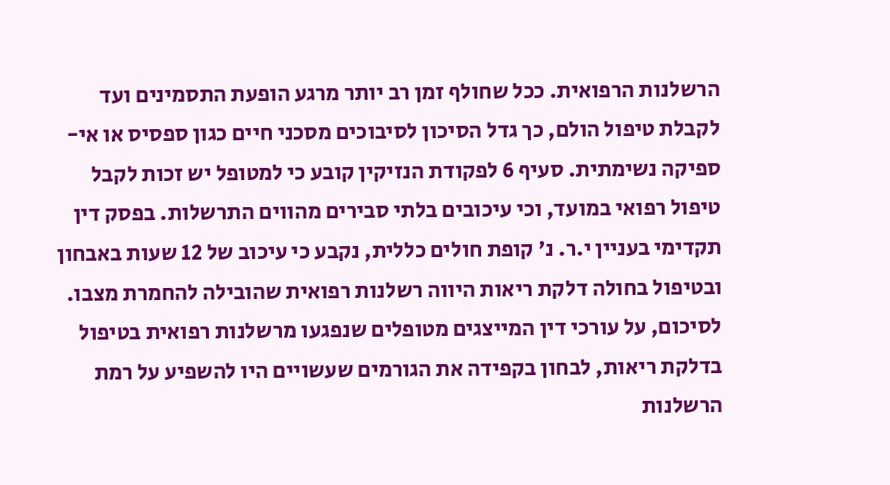הרשלנות הרפואית. ככל שחולף זמן רב יותר מרגע הופעת התסמינים ועד לקבלת טיפול הולם, כך גדל הסיכון לסיבוכים מסכני חיים כגון ספסיס או אי-ספיקה נשימתית. סעיף 6 לפקודת הנזיקין קובע כי למטופל יש זכות לקבל טיפול רפואי במועד, וכי עיכובים בלתי סבירים מהווים התרשלות. בפסק דין תקדימי בעניין י.ר. נ' קופת חולים כללית, נקבע כי עיכוב של 12 שעות באבחון ובטיפול בחולה דלקת ריאות היווה רשלנות רפואית שהובילה להחמרת מצבו.
לסיכום, על עורכי דין המייצגים מטופלים שנפגעו מרשלנות רפואית בטיפול בדלקת ריאות, לבחון בקפידה את הגורמים שעשויים היו להשפיע על רמת הרשלנות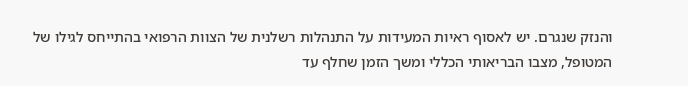והנזק שנגרם. יש לאסוף ראיות המעידות על התנהלות רשלנית של הצוות הרפואי בהתייחס לגילו של המטופל, מצבו הבריאותי הכללי ומשך הזמן שחלף עד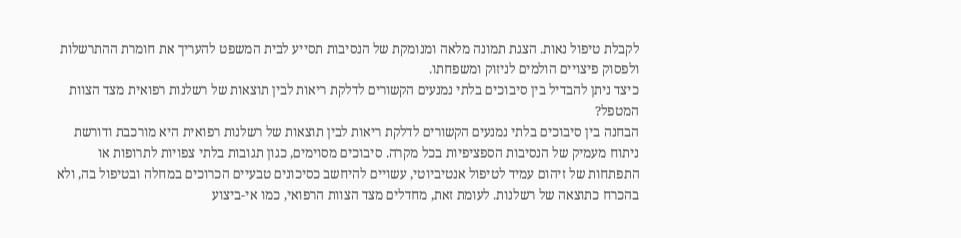לקבלת טיפול נאות. הצגת תמונה מלאה ומנומקת של הנסיבות תסייע לבית המשפט להעריך את חומרת ההתרשלות ולפסוק פיצויים הולמים לניזוק ומשפחתו.
כיצד ניתן להבדיל בין סיבוכים בלתי נמנעים הקשורים לדלקת ריאות לבין תוצאות של רשלנות רפואית מצד הצוות המטפל?
הבחנה בין סיבוכים בלתי נמנעים הקשורים לדלקת ריאות לבין תוצאות של רשלנות רפואית היא מורכבת ודורשת ניתוח מעמיק של הנסיבות הספציפיות בכל מקרה. סיבוכים מסוימים, כגון תגובות בלתי צפויות לתרופות או התפתחות של זיהום עמיד לטיפול אנטיביוטי, עשויים להיחשב כסיכונים טבעיים הכרוכים במחלה ובטיפול בה, ולא בהכרח כתוצאה של רשלנות. לעומת זאת, מחדלים מצד הצוות הרפואי, כמו אי-ביצוע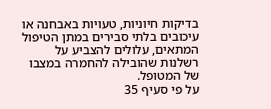בדיקות חיוניות, טעויות באבחנה או עיכובים בלתי סבירים במתן הטיפול המתאים, עלולים להצביע על רשלנות שהובילה להחמרה במצבו של המטופל.
על פי סעיף 35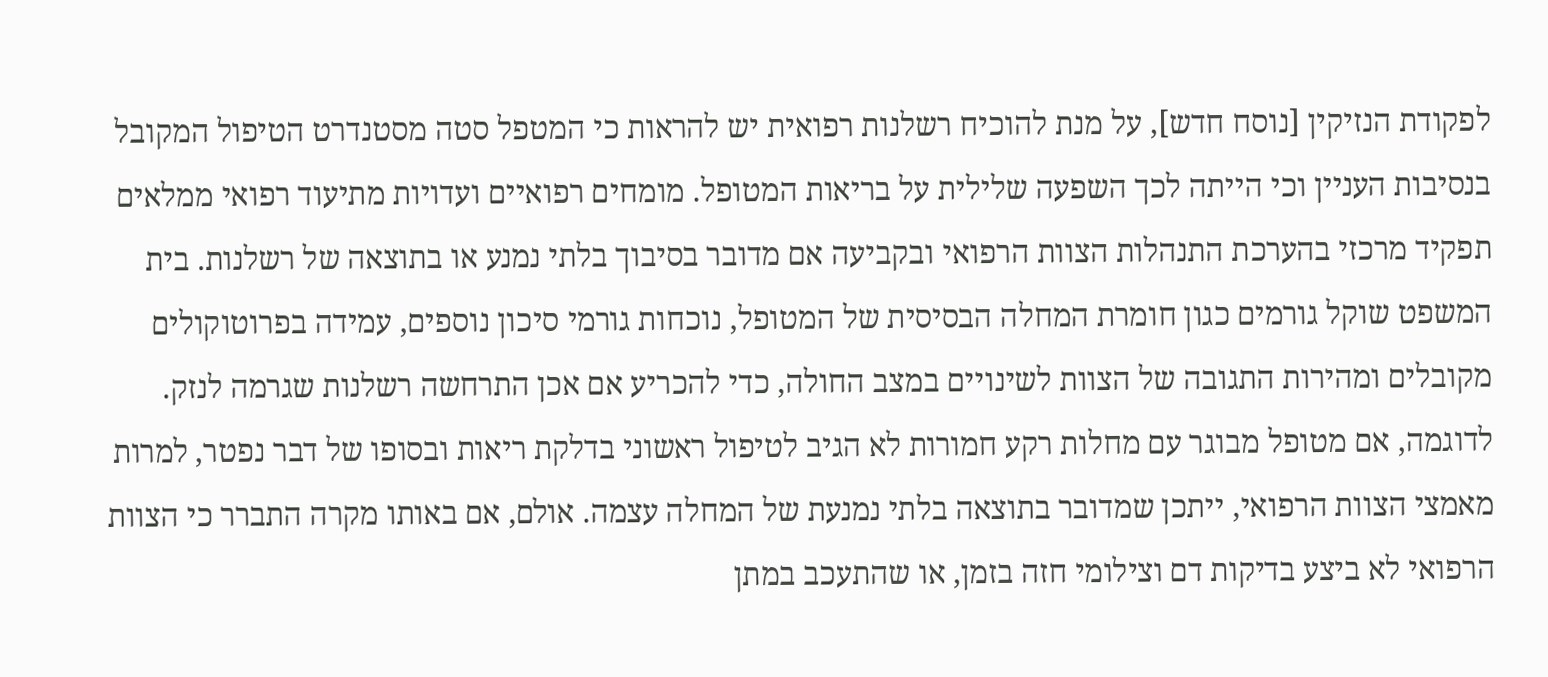לפקודת הנזיקין [נוסח חדש], על מנת להוכיח רשלנות רפואית יש להראות כי המטפל סטה מסטנדרט הטיפול המקובל בנסיבות העניין וכי הייתה לכך השפעה שלילית על בריאות המטופל. מומחים רפואיים ועדויות מתיעוד רפואי ממלאים תפקיד מרכזי בהערכת התנהלות הצוות הרפואי ובקביעה אם מדובר בסיבוך בלתי נמנע או בתוצאה של רשלנות. בית המשפט שוקל גורמים כגון חומרת המחלה הבסיסית של המטופל, נוכחות גורמי סיכון נוספים, עמידה בפרוטוקולים מקובלים ומהירות התגובה של הצוות לשינויים במצב החולה, כדי להכריע אם אכן התרחשה רשלנות שגרמה לנזק.
לדוגמה, אם מטופל מבוגר עם מחלות רקע חמורות לא הגיב לטיפול ראשוני בדלקת ריאות ובסופו של דבר נפטר, למרות מאמצי הצוות הרפואי, ייתכן שמדובר בתוצאה בלתי נמנעת של המחלה עצמה. אולם, אם באותו מקרה התברר כי הצוות הרפואי לא ביצע בדיקות דם וצילומי חזה בזמן, או שהתעכב במתן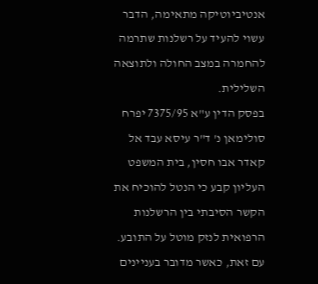אנטיביוטיקה מתאימה, הדבר עשוי להעיד על רשלנות שתרמה להחמרה במצב החולה ולתוצאה השלילית.
בפסק הדין ע"א 7375/95 יפרח סולימאן נ' ד"ר עיסא עבד אל קאדר אבו חסין, בית המשפט העליון קבע כי הנטל להוכיח את הקשר הסיבתי בין הרשלנות הרפואית לנזק מוטל על התובע. עם זאת, כאשר מדובר בעניינים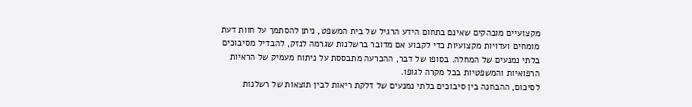מקצועיים מובהקים שאינם בתחום הידע הרגיל של בית המשפט, ניתן להסתמך על חוות דעת מומחים ועדויות מקצועיות כדי לקבוע אם מדובר ברשלנות שגרמה לנזק, להבדיל מסיבוכים בלתי נמנעים של המחלה. בסופו של דבר, ההכרעה מתבססת על ניתוח מעמיק של הראיות הרפואיות והמשפטיות בכל מקרה לגופו.
לסיכום, ההבחנה בין סיבוכים בלתי נמנעים של דלקת ריאות לבין תוצאות של רשלנות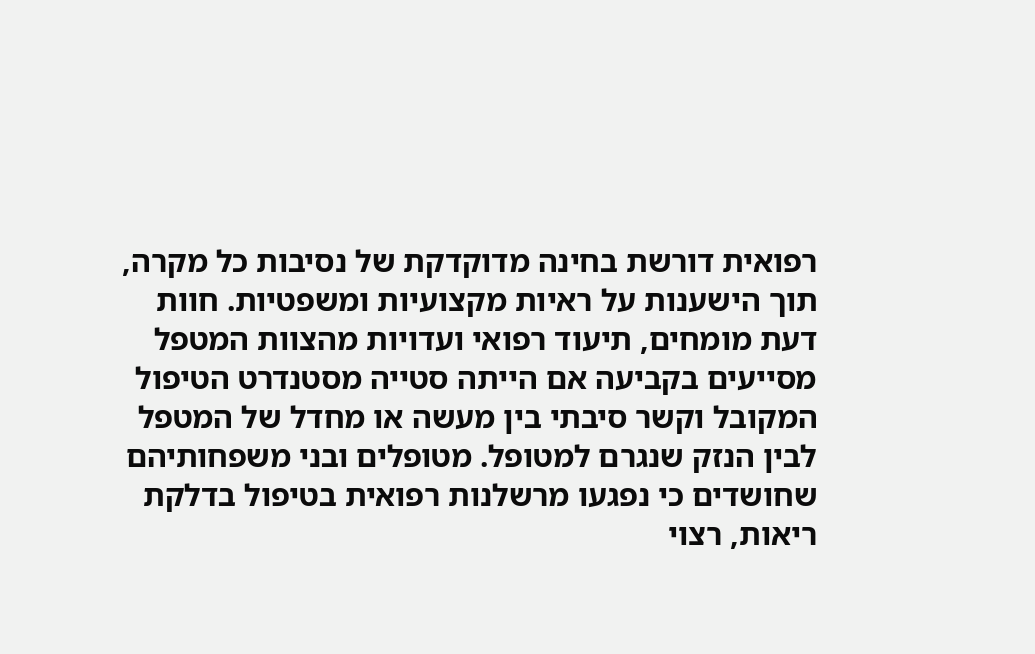רפואית דורשת בחינה מדוקדקת של נסיבות כל מקרה, תוך הישענות על ראיות מקצועיות ומשפטיות. חוות דעת מומחים, תיעוד רפואי ועדויות מהצוות המטפל מסייעים בקביעה אם הייתה סטייה מסטנדרט הטיפול המקובל וקשר סיבתי בין מעשה או מחדל של המטפל לבין הנזק שנגרם למטופל. מטופלים ובני משפחותיהם שחושדים כי נפגעו מרשלנות רפואית בטיפול בדלקת ריאות, רצוי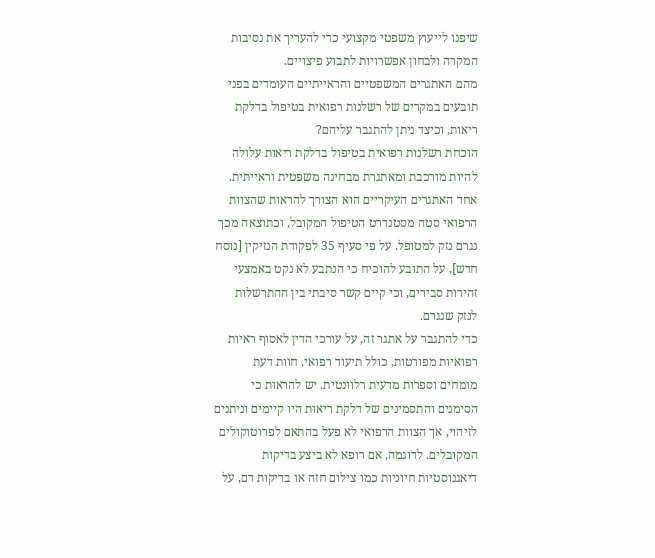שיפנו לייעוץ משפטי מקצועי כדי להעריך את נסיבות המקרה ולבחון אפשרויות לתבוע פיצויים.
מהם האתגרים המשפטיים והראייתיים העומדים בפני תובעים במקרים של רשלנות רפואית בטיפול בדלקת ריאות, וכיצד ניתן להתגבר עליהם?
הוכחת רשלנות רפואית בטיפול בדלקת ריאות עלולה להיות מורכבת ומאתגרת מבחינה משפטית וראייתית. אחד האתגרים העיקריים הוא הצורך להראות שהצוות הרפואי סטה מסטנדרט הטיפול המקובל, וכתוצאה מכך נגרם נזק למטופל. על פי סעיף 35 לפקודת הנזיקין [נוסח חדש], על התובע להוכיח כי הנתבע לא נקט באמצעי זהירות סבירים, וכי קיים קשר סיבתי בין ההתרשלות לנזק שנגרם.
כדי להתגבר על אתגר זה, על עורכי הדין לאסוף ראיות רפואיות מפורטות, כולל תיעוד רפואי, חוות דעת מומחים וספרות מדעית רלוונטית. יש להראות כי הסימנים והתסמינים של דלקת ריאות היו קיימים וניתנים לזיהוי, אך הצוות הרפואי לא פעל בהתאם לפרוטוקולים המקובלים. לדוגמה, אם רופא לא ביצע בדיקות דיאגנוסטיות חיוניות כמו צילום חזה או בדיקות דם, על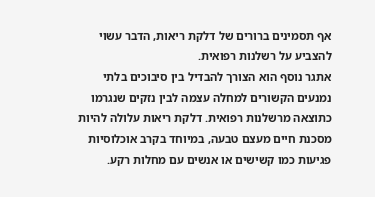אף תסמינים ברורים של דלקת ריאות, הדבר עשוי להצביע על רשלנות רפואית.
אתגר נוסף הוא הצורך להבדיל בין סיבוכים בלתי נמנעים הקשורים למחלה עצמה לבין נזקים שנגרמו כתוצאה מרשלנות רפואית. דלקת ריאות עלולה להיות מסכנת חיים מעצם טבעה, במיוחד בקרב אוכלוסיות פגיעות כמו קשישים או אנשים עם מחלות רקע.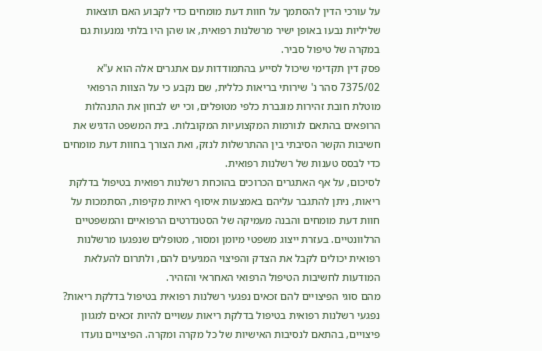על עורכי הדין להסתמך על חוות דעת מומחים כדי לקבוע האם תוצאות שליליות נבעו באופן ישיר מרשלנות רפואית, או שהן היו בלתי נמנעות גם במקרה של טיפול סביר.
פסק דין תקדימי שיכול לסייע בהתמודדות עם אתגרים אלה הוא ע"א 7375/02 סהר נ' שירותי בריאות כללית, שם נקבע כי על הצוות הרפואי מוטלת חובת זהירות מוגברת כלפי מטופלים, וכי יש לבחון את התנהלות הרופאים בהתאם לנורמות המקצועיות המקובלות. בית המשפט הדגיש את חשיבות הקשר הסיבתי בין ההתרשלות לנזק, ואת הצורך בחוות דעת מומחים כדי לבסס טענות של רשלנות רפואית.
לסיכום, על אף האתגרים הכרוכים בהוכחת רשלנות רפואית בטיפול בדלקת ריאות, ניתן להתגבר עליהם באמצעות איסוף ראיות מקיפות, הסתמכות על חוות דעת מומחים והבנה מעמיקה של הסטנדרטים הרפואיים והמשפטיים הרלוונטיים. בעזרת ייצוג משפטי מיומן ומסור, מטופלים שנפגעו מרשלנות רפואית יכולים לקבל את הצדק והפיצוי המגיעים להם, ולתרום להעלאת המודעות לחשיבות הטיפול הרפואי האחראי והזהיר.
מהם סוגי הפיצויים להם זכאים נפגעי רשלנות רפואית בטיפול בדלקת ריאות?
נפגעי רשלנות רפואית בטיפול בדלקת ריאות עשויים להיות זכאים למגוון פיצויים, בהתאם לנסיבות האישיות של כל מקרה ומקרה. הפיצויים נועדו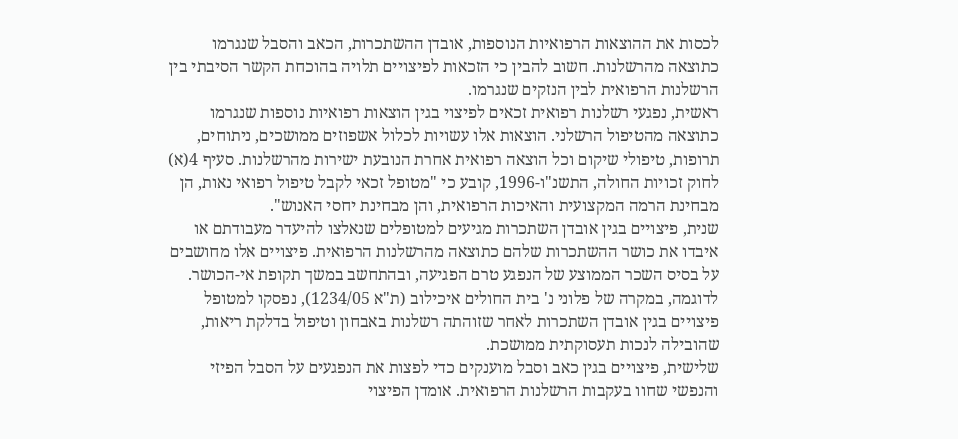לכסות את ההוצאות הרפואיות הנוספות, אובדן ההשתכרות, הכאב והסבל שנגרמו כתוצאה מהרשלנות. חשוב להבין כי הזכאות לפיצויים תלויה בהוכחת הקשר הסיבתי בין הרשלנות הרפואית לבין הנזקים שנגרמו.
ראשית, נפגעי רשלנות רפואית זכאים לפיצוי בגין הוצאות רפואיות נוספות שנגרמו כתוצאה מהטיפול הרשלני. הוצאות אלו עשויות לכלול אשפוזים ממושכים, ניתוחים, תרופות, טיפולי שיקום וכל הוצאה רפואית אחרת הנובעת ישירות מהרשלנות. סעיף 4(א) לחוק זכויות החולה, התשנ"ו-1996, קובע כי "מטופל זכאי לקבל טיפול רפואי נאות, הן מבחינת הרמה המקצועית והאיכות הרפואית, והן מבחינת יחסי האנוש".
שנית, פיצויים בגין אובדן השתכרות מגיעים למטופלים שנאלצו להיעדר מעבודתם או איבדו את כושר ההשתכרות שלהם כתוצאה מהרשלנות הרפואית. פיצויים אלו מחושבים על בסיס השכר הממוצע של הנפגע טרם הפגיעה, ובהתחשב במשך תקופת אי-הכושר. לדוגמה, במקרה של פלוני נ' בית החולים איכילוב (ת"א 1234/05), נפסקו למטופל פיצויים בגין אובדן השתכרות לאחר שזוהתה רשלנות באבחון וטיפול בדלקת ריאות, שהובילה לנכות תעסוקתית ממושכת.
שלישית, פיצויים בגין כאב וסבל מוענקים כדי לפצות את הנפגעים על הסבל הפיזי והנפשי שחוו בעקבות הרשלנות הרפואית. אומדן הפיצוי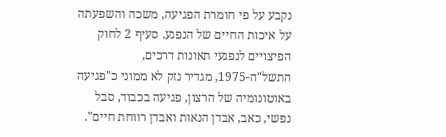נקבע על פי חומרת הפגיעה, משכה והשפעתה על איכות החיים של הנפגע. סעיף 2 לחוק הפיצויים לנפגעי תאונות דרכים, התשל"ה-1975, מגדיר נזק לא ממוני כ"פגיעה באוטונומיה של הרצון, פגיעה בכבוד, סבל נפשי, כאב, אבדן הנאות ואבדן רווחת חיים".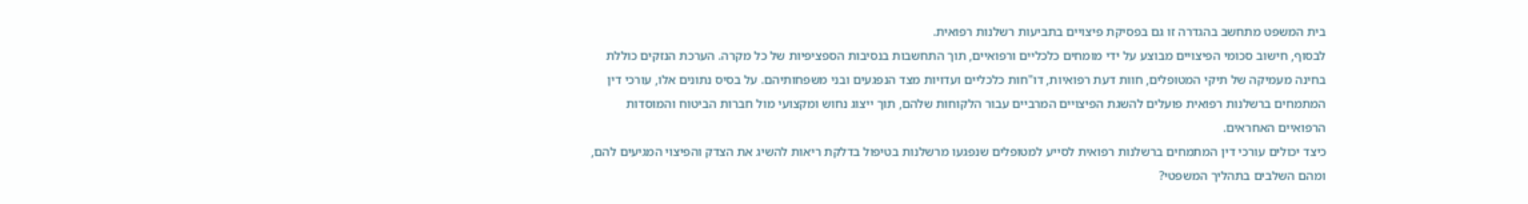בית המשפט מתחשב בהגדרה זו גם בפסיקת פיצויים בתביעות רשלנות רפואית.
לבסוף, חישוב סכומי הפיצויים מבוצע על ידי מומחים כלכליים ורפואיים, תוך התחשבות בנסיבות הספציפיות של כל מקרה. הערכת הנזקים כוללת בחינה מעמיקה של תיקי המטופלים, חוות דעת רפואיות, דו"חות כלכליים ועדויות מצד הנפגעים ובני משפחותיהם. על בסיס נתונים אלו, עורכי דין המתמחים ברשלנות רפואית פועלים להשגת הפיצויים המרביים עבור הלקוחות שלהם, תוך ייצוג נחוש ומקצועי מול חברות הביטוח והמוסדות הרפואיים האחראים.
כיצד יכולים עורכי דין המתמחים ברשלנות רפואית לסייע למטופלים שנפגעו מרשלנות בטיפול בדלקת ריאות להשיג את הצדק והפיצוי המגיעים להם, ומהם השלבים בתהליך המשפטי?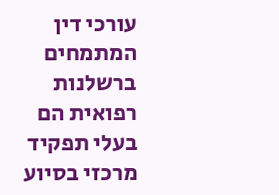עורכי דין המתמחים ברשלנות רפואית הם בעלי תפקיד מרכזי בסיוע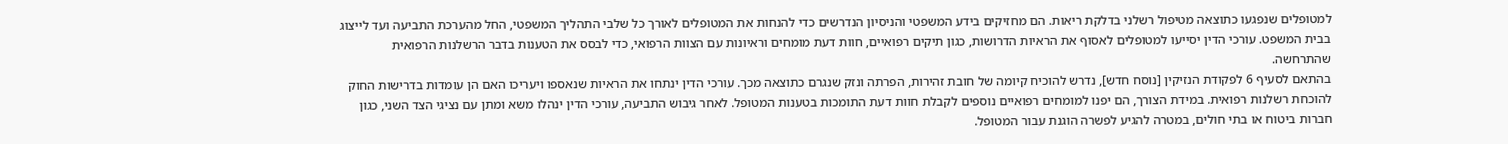למטופלים שנפגעו כתוצאה מטיפול רשלני בדלקת ריאות. הם מחזיקים בידע המשפטי והניסיון הנדרשים כדי להנחות את המטופלים לאורך כל שלבי התהליך המשפטי, החל מהערכת התביעה ועד לייצוג בבית המשפט. עורכי הדין יסייעו למטופלים לאסוף את הראיות הדרושות, כגון תיקים רפואיים, חוות דעת מומחים וראיונות עם הצוות הרפואי, כדי לבסס את הטענות בדבר הרשלנות הרפואית שהתרחשה.
בהתאם לסעיף 6 לפקודת הנזיקין [נוסח חדש], נדרש להוכיח קיומה של חובת זהירות, הפרתה ונזק שנגרם כתוצאה מכך. עורכי הדין ינתחו את הראיות שנאספו ויעריכו האם הן עומדות בדרישות החוק להוכחת רשלנות רפואית. במידת הצורך, הם יפנו למומחים רפואיים נוספים לקבלת חוות דעת התומכות בטענות המטופל. לאחר גיבוש התביעה, עורכי הדין ינהלו משא ומתן עם נציגי הצד השני, כגון חברות ביטוח או בתי חולים, במטרה להגיע לפשרה הוגנת עבור המטופל.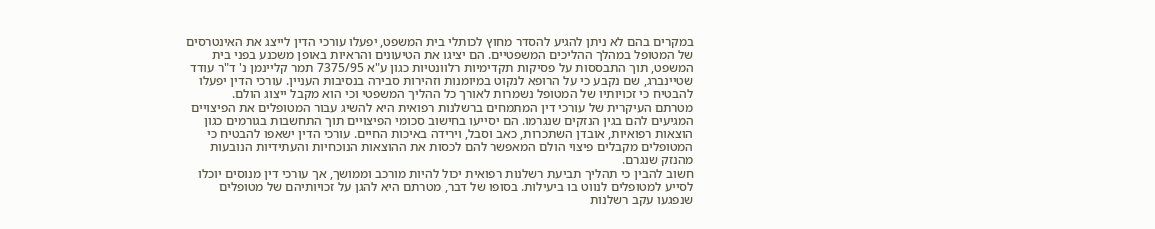במקרים בהם לא ניתן להגיע להסדר מחוץ לכותלי בית המשפט, יפעלו עורכי הדין לייצג את האינטרסים של המטופל במהלך ההליכים המשפטיים. הם יציגו את הטיעונים והראיות באופן משכנע בפני בית המשפט, תוך התבססות על פסיקות תקדימיות רלוונטיות כגון ע"א 7375/95 תמר קליינמן נ' ד"ר עודד שטיינברג, שם נקבע כי על הרופא לנקוט במיומנות וזהירות סבירה בנסיבות העניין. עורכי הדין יפעלו להבטיח כי זכויותיו של המטופל נשמרות לאורך כל ההליך המשפטי וכי הוא מקבל ייצוג הולם.
מטרתם העיקרית של עורכי דין המתמחים ברשלנות רפואית היא להשיג עבור המטופלים את הפיצויים המגיעים להם בגין הנזקים שנגרמו. הם יסייעו בחישוב סכומי הפיצויים תוך התחשבות בגורמים כגון הוצאות רפואיות, אובדן השתכרות, כאב וסבל, וירידה באיכות החיים. עורכי הדין ישאפו להבטיח כי המטופלים מקבלים פיצוי הולם המאפשר להם לכסות את ההוצאות הנוכחיות והעתידיות הנובעות מהנזק שנגרם.
חשוב להבין כי תהליך תביעת רשלנות רפואית יכול להיות מורכב וממושך, אך עורכי דין מנוסים יוכלו לסייע למטופלים לנווט בו ביעילות. בסופו של דבר, מטרתם היא להגן על זכויותיהם של מטופלים שנפגעו עקב רשלנות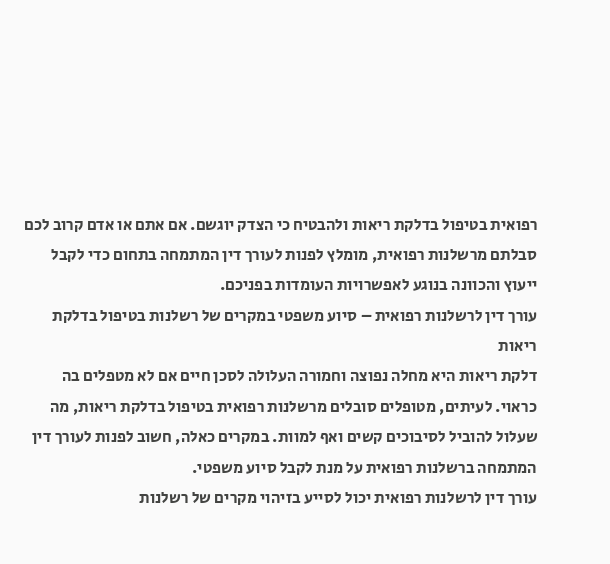רפואית בטיפול בדלקת ריאות ולהבטיח כי הצדק יוגשם. אם אתם או אדם קרוב לכם סבלתם מרשלנות רפואית, מומלץ לפנות לעורך דין המתמחה בתחום כדי לקבל ייעוץ והכוונה בנוגע לאפשרויות העומדות בפניכם.
עורך דין לרשלנות רפואית – סיוע משפטי במקרים של רשלנות בטיפול בדלקת ריאות
דלקת ריאות היא מחלה נפוצה וחמורה העלולה לסכן חיים אם לא מטפלים בה כראוי. לעיתים, מטופלים סובלים מרשלנות רפואית בטיפול בדלקת ריאות, מה שעלול להוביל לסיבוכים קשים ואף למוות. במקרים כאלה, חשוב לפנות לעורך דין המתמחה ברשלנות רפואית על מנת לקבל סיוע משפטי.
עורך דין לרשלנות רפואית יכול לסייע בזיהוי מקרים של רשלנות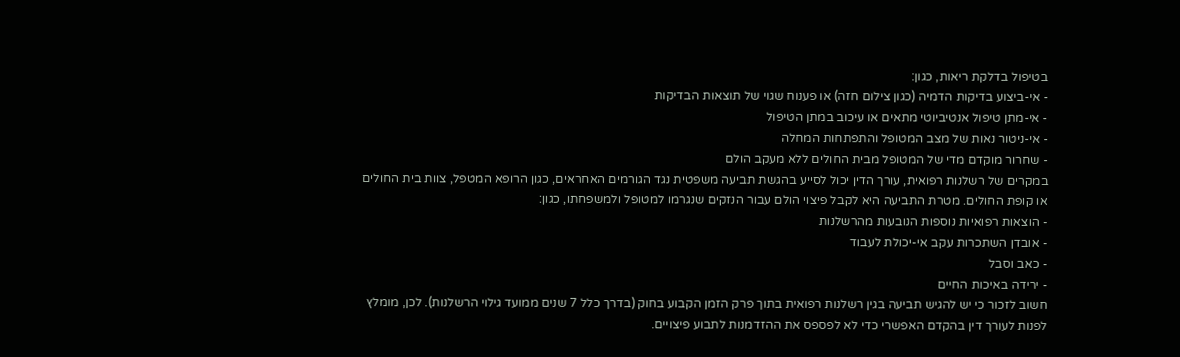בטיפול בדלקת ריאות, כגון:
- אי-ביצוע בדיקות הדמיה (כגון צילום חזה) או פענוח שגוי של תוצאות הבדיקות
- אי-מתן טיפול אנטיביוטי מתאים או עיכוב במתן הטיפול
- אי-ניטור נאות של מצב המטופל והתפתחות המחלה
- שחרור מוקדם מדי של המטופל מבית החולים ללא מעקב הולם
במקרים של רשלנות רפואית, עורך הדין יכול לסייע בהגשת תביעה משפטית נגד הגורמים האחראים, כגון הרופא המטפל, צוות בית החולים או קופת החולים. מטרת התביעה היא לקבל פיצוי הולם עבור הנזקים שנגרמו למטופל ולמשפחתו, כגון:
- הוצאות רפואיות נוספות הנובעות מהרשלנות
- אובדן השתכרות עקב אי-יכולת לעבוד
- כאב וסבל
- ירידה באיכות החיים
חשוב לזכור כי יש להגיש תביעה בגין רשלנות רפואית בתוך פרק הזמן הקבוע בחוק (בדרך כלל 7 שנים ממועד גילוי הרשלנות). לכן, מומלץ לפנות לעורך דין בהקדם האפשרי כדי לא לפספס את ההזדמנות לתבוע פיצויים.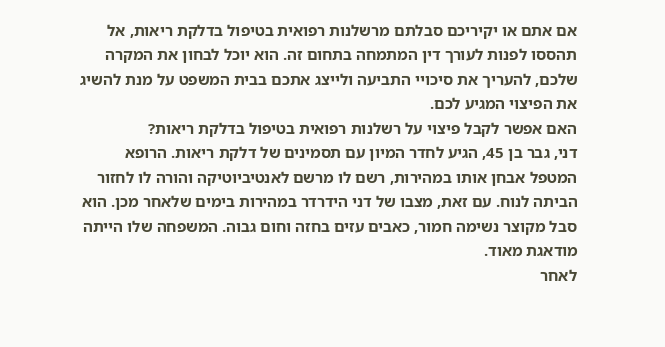אם אתם או יקיריכם סבלתם מרשלנות רפואית בטיפול בדלקת ריאות, אל תהססו לפנות לעורך דין המתמחה בתחום זה. הוא יוכל לבחון את המקרה שלכם, להעריך את סיכויי התביעה ולייצג אתכם בבית המשפט על מנת להשיג את הפיצוי המגיע לכם.
האם אפשר לקבל פיצוי על רשלנות רפואית בטיפול בדלקת ריאות?
דני, גבר בן 45, הגיע לחדר המיון עם תסמינים של דלקת ריאות. הרופא המטפל אבחן אותו במהירות, רשם לו מרשם לאנטיביוטיקה והורה לו לחזור הביתה לנוח. עם זאת, מצבו של דני הידרדר במהירות בימים שלאחר מכן. הוא סבל מקוצר נשימה חמור, כאבים עזים בחזה וחום גבוה. המשפחה שלו הייתה מודאגת מאוד.
לאחר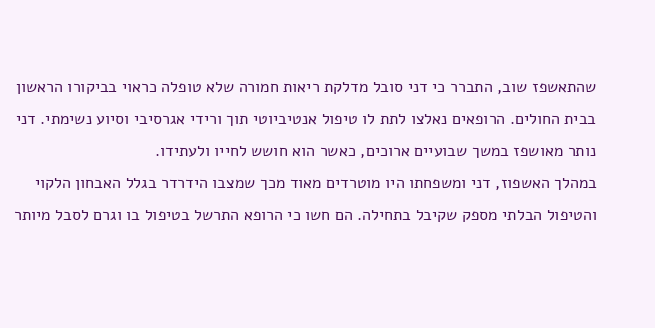שהתאשפז שוב, התברר כי דני סובל מדלקת ריאות חמורה שלא טופלה כראוי בביקורו הראשון בבית החולים. הרופאים נאלצו לתת לו טיפול אנטיביוטי תוך ורידי אגרסיבי וסיוע נשימתי. דני נותר מאושפז במשך שבועיים ארוכים, כאשר הוא חושש לחייו ולעתידו.
במהלך האשפוז, דני ומשפחתו היו מוטרדים מאוד מכך שמצבו הידרדר בגלל האבחון הלקוי והטיפול הבלתי מספק שקיבל בתחילה. הם חשו כי הרופא התרשל בטיפול בו וגרם לסבל מיותר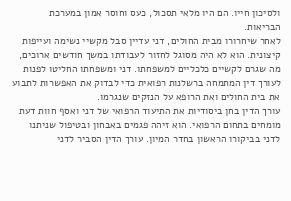ולסיכון חייו. הם היו מלאי תסכול, כעס וחוסר אמון במערכת הבריאות.
לאחר שיחרורו מבית החולים, דני עדיין סבל מקשיי נשימה ועייפות קיצונית. הוא לא היה מסוגל לחזור לעבודתו במשך חודשים ארוכים, מה שגרם לקשיים כלכליים למשפחתו. דני ומשפחתו החליטו לפנות לעורך דין המתמחה ברשלנות רפואית כדי לבדוק את האפשרות לתבוע את בית החולים ואת הרופא על הנזקים שנגרמו.
עורך הדין בחן ביסודיות את התיעוד הרפואי של דני ואסף חוות דעת מומחים בתחום הרפואי. הוא זיהה פגמים באבחון ובטיפול שניתנו לדני בביקורו הראשון בחדר המיון. עורך הדין הסביר לדני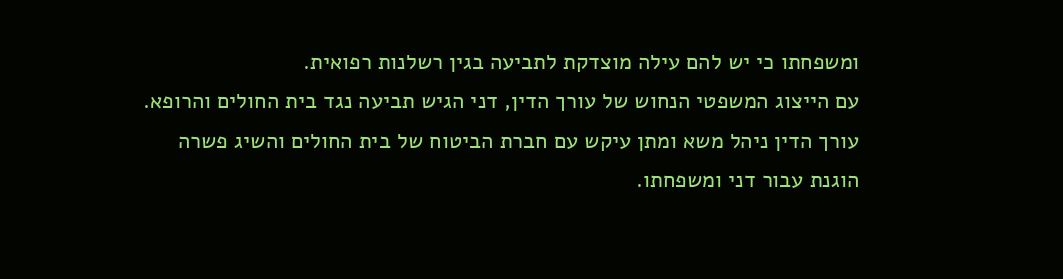ומשפחתו כי יש להם עילה מוצדקת לתביעה בגין רשלנות רפואית.
עם הייצוג המשפטי הנחוש של עורך הדין, דני הגיש תביעה נגד בית החולים והרופא. עורך הדין ניהל משא ומתן עיקש עם חברת הביטוח של בית החולים והשיג פשרה הוגנת עבור דני ומשפחתו.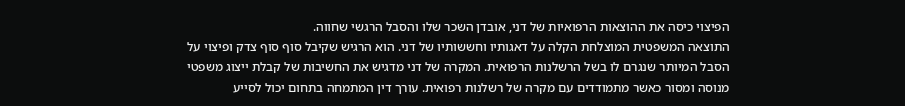הפיצוי כיסה את ההוצאות הרפואיות של דני, אובדן השכר שלו והסבל הרגשי שחווה.
התוצאה המשפטית המוצלחת הקלה על דאגותיו וחששותיו של דני. הוא הרגיש שקיבל סוף סוף צדק ופיצוי על הסבל המיותר שנגרם לו בשל הרשלנות הרפואית. המקרה של דני מדגיש את החשיבות של קבלת ייצוג משפטי מנוסה ומסור כאשר מתמודדים עם מקרה של רשלנות רפואית. עורך דין המתמחה בתחום יכול לסייע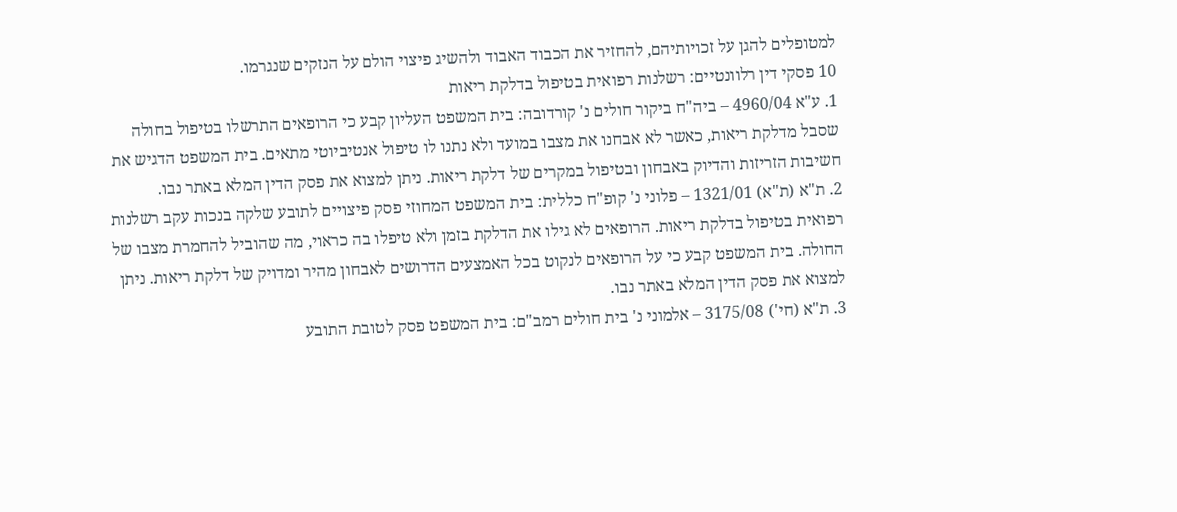למטופלים להגן על זכויותיהם, להחזיר את הכבוד האבוד ולהשיג פיצוי הולם על הנזקים שנגרמו.
10 פסקי דין רלוונטיים: רשלנות רפואית בטיפול בדלקת ריאות
1. ע"א 4960/04 – ביה"ח ביקור חולים נ' קורדובה: בית המשפט העליון קבע כי הרופאים התרשלו בטיפול בחולה שסבל מדלקת ריאות, כאשר לא אבחנו את מצבו במועד ולא נתנו לו טיפול אנטיביוטי מתאים. בית המשפט הדגיש את חשיבות הזריזות והדיוק באבחון ובטיפול במקרים של דלקת ריאות. ניתן למצוא את פסק הדין המלא באתר נבו.
2. ת"א (ת"א) 1321/01 – פלוני נ' קופ"ח כללית: בית המשפט המחוזי פסק פיצויים לתובע שלקה בנכות עקב רשלנות רפואית בטיפול בדלקת ריאות. הרופאים לא גילו את הדלקת בזמן ולא טיפלו בה כראוי, מה שהוביל להחמרת מצבו של החולה. בית המשפט קבע כי על הרופאים לנקוט בכל האמצעים הדרושים לאבחון מהיר ומדויק של דלקת ריאות. ניתן למצוא את פסק הדין המלא באתר נבו.
3. ת"א (חי') 3175/08 – אלמוני נ' בית חולים רמב"ם: בית המשפט פסק לטובת התובע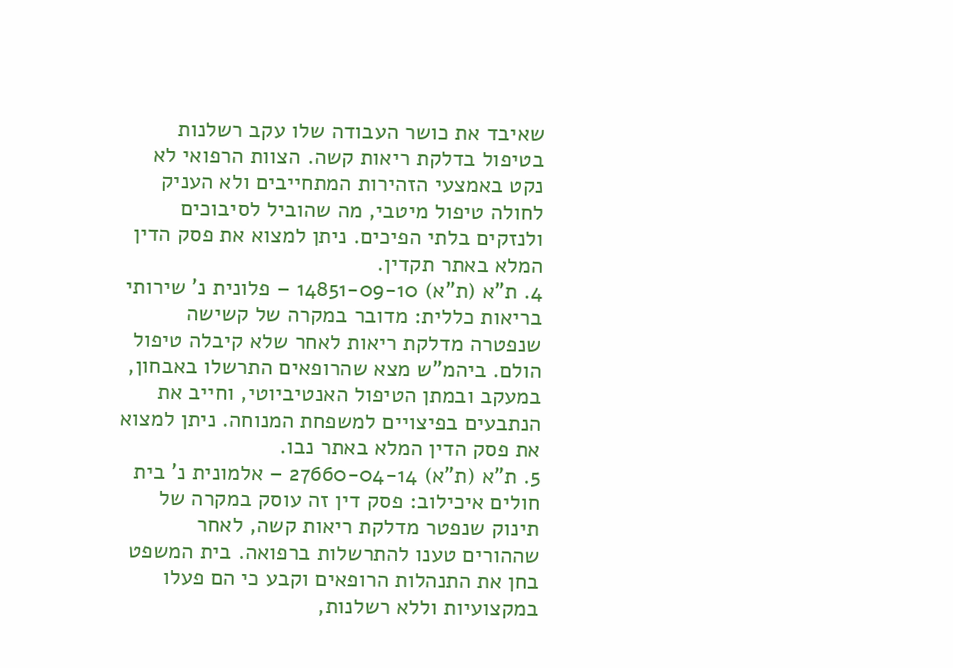שאיבד את כושר העבודה שלו עקב רשלנות בטיפול בדלקת ריאות קשה. הצוות הרפואי לא נקט באמצעי הזהירות המתחייבים ולא העניק לחולה טיפול מיטבי, מה שהוביל לסיבוכים ולנזקים בלתי הפיכים. ניתן למצוא את פסק הדין המלא באתר תקדין.
4. ת"א (ת"א) 14851-09-10 – פלונית נ' שירותי בריאות כללית: מדובר במקרה של קשישה שנפטרה מדלקת ריאות לאחר שלא קיבלה טיפול הולם. ביהמ"ש מצא שהרופאים התרשלו באבחון, במעקב ובמתן הטיפול האנטיביוטי, וחייב את הנתבעים בפיצויים למשפחת המנוחה. ניתן למצוא את פסק הדין המלא באתר נבו.
5. ת"א (ת"א) 27660-04-14 – אלמונית נ' בית חולים איכילוב: פסק דין זה עוסק במקרה של תינוק שנפטר מדלקת ריאות קשה, לאחר שההורים טענו להתרשלות ברפואה. בית המשפט בחן את התנהלות הרופאים וקבע כי הם פעלו במקצועיות וללא רשלנות,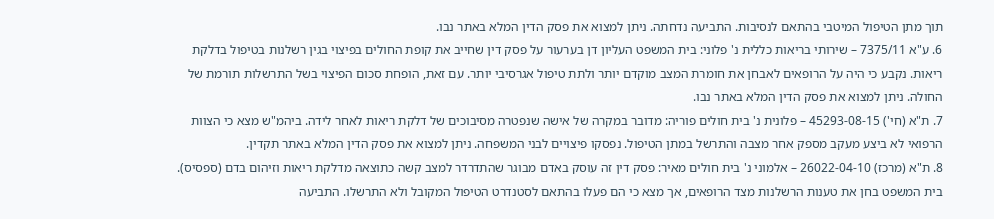תוך מתן הטיפול המיטבי בהתאם לנסיבות. התביעה נדחתה. ניתן למצוא את פסק הדין המלא באתר נבו.
6. ע"א 7375/11 – שירותי בריאות כללית נ' פלוני: בית המשפט העליון דן בערעור על פסק דין שחייב את קופת החולים בפיצוי בגין רשלנות בטיפול בדלקת ריאות. נקבע כי היה על הרופאים לאבחן את חומרת המצב מוקדם יותר ולתת טיפול אגרסיבי יותר. עם זאת, הופחת סכום הפיצוי בשל התרשלות תורמת של החולה. ניתן למצוא את פסק הדין המלא באתר נבו.
7. ת"א (חי') 45293-08-15 – פלונית נ' בית חולים פוריה: מדובר במקרה של אישה שנפטרה מסיבוכים של דלקת ריאות לאחר לידה. ביהמ"ש מצא כי הצוות הרפואי לא ביצע מעקב מספק אחר מצבה והתרשל במתן הטיפול. נפסקו פיצויים לבני המשפחה. ניתן למצוא את פסק הדין המלא באתר תקדין.
8. ת"א (מרכז) 26022-04-10 – אלמוני נ' בית חולים מאיר: פסק דין זה עוסק באדם מבוגר שהתדרדר למצב קשה כתוצאה מדלקת ריאות וזיהום בדם (ספסיס). בית המשפט בחן את טענות הרשלנות מצד הרופאים, אך מצא כי הם פעלו בהתאם לסטנדרט הטיפול המקובל ולא התרשלו. התביעה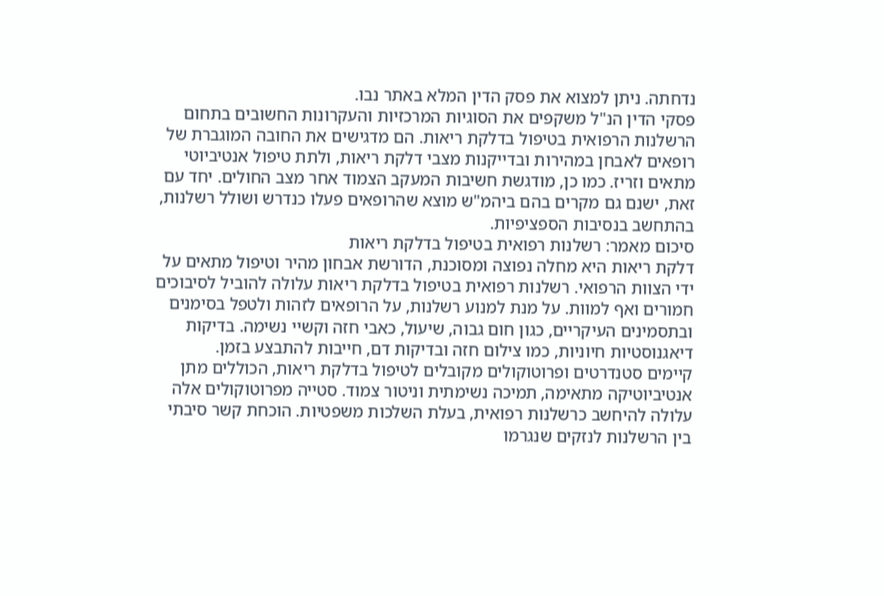נדחתה. ניתן למצוא את פסק הדין המלא באתר נבו.
פסקי הדין הנ"ל משקפים את הסוגיות המרכזיות והעקרונות החשובים בתחום הרשלנות הרפואית בטיפול בדלקת ריאות. הם מדגישים את החובה המוגברת של רופאים לאבחן במהירות ובדייקנות מצבי דלקת ריאות, ולתת טיפול אנטיביוטי מתאים וזריז. כמו כן, מודגשת חשיבות המעקב הצמוד אחר מצב החולים. יחד עם זאת, ישנם גם מקרים בהם ביהמ"ש מוצא שהרופאים פעלו כנדרש ושולל רשלנות, בהתחשב בנסיבות הספציפיות.
סיכום מאמר: רשלנות רפואית בטיפול בדלקת ריאות
דלקת ריאות היא מחלה נפוצה ומסוכנת, הדורשת אבחון מהיר וטיפול מתאים על ידי הצוות הרפואי. רשלנות רפואית בטיפול בדלקת ריאות עלולה להוביל לסיבוכים חמורים ואף למוות. על מנת למנוע רשלנות, על הרופאים לזהות ולטפל בסימנים ובתסמינים העיקריים, כגון חום גבוה, שיעול, כאבי חזה וקשיי נשימה. בדיקות דיאגנוסטיות חיוניות, כמו צילום חזה ובדיקות דם, חייבות להתבצע בזמן.
קיימים סטנדרטים ופרוטוקולים מקובלים לטיפול בדלקת ריאות, הכוללים מתן אנטיביוטיקה מתאימה, תמיכה נשימתית וניטור צמוד. סטייה מפרוטוקולים אלה עלולה להיחשב כרשלנות רפואית, בעלת השלכות משפטיות. הוכחת קשר סיבתי בין הרשלנות לנזקים שנגרמו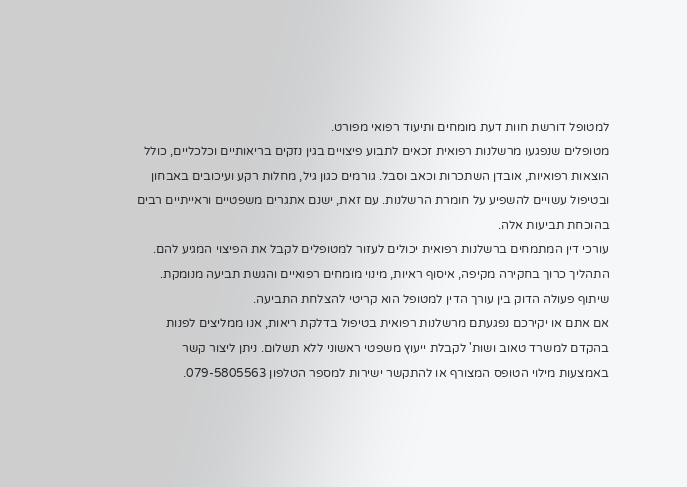למטופל דורשת חוות דעת מומחים ותיעוד רפואי מפורט.
מטופלים שנפגעו מרשלנות רפואית זכאים לתבוע פיצויים בגין נזקים בריאותיים וכלכליים, כולל הוצאות רפואיות, אובדן השתכרות וכאב וסבל. גורמים כגון גיל, מחלות רקע ועיכובים באבחון ובטיפול עשויים להשפיע על חומרת הרשלנות. עם זאת, ישנם אתגרים משפטיים וראייתיים רבים בהוכחת תביעות אלה.
עורכי דין המתמחים ברשלנות רפואית יכולים לעזור למטופלים לקבל את הפיצוי המגיע להם. התהליך כרוך בחקירה מקיפה, איסוף ראיות, מינוי מומחים רפואיים והגשת תביעה מנומקת. שיתוף פעולה הדוק בין עורך הדין למטופל הוא קריטי להצלחת התביעה.
אם אתם או יקירכם נפגעתם מרשלנות רפואית בטיפול בדלקת ריאות, אנו ממליצים לפנות בהקדם למשרד טאוב ושות' לקבלת ייעוץ משפטי ראשוני ללא תשלום. ניתן ליצור קשר באמצעות מילוי הטופס המצורף או להתקשר ישירות למספר הטלפון 079-5805563.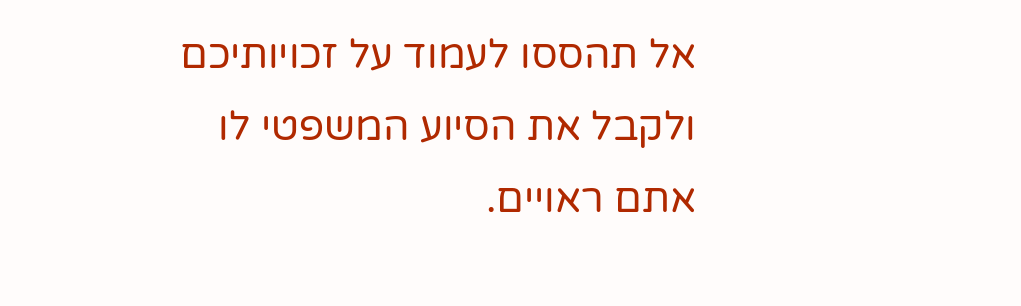אל תהססו לעמוד על זכויותיכם ולקבל את הסיוע המשפטי לו אתם ראויים.